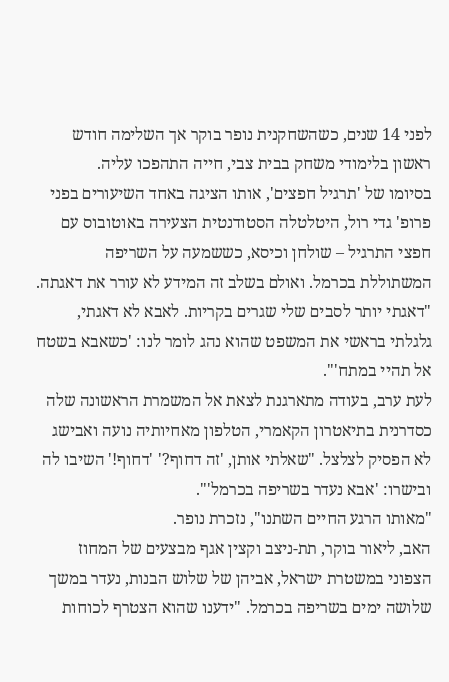לפני 14 שנים, כשהשחקנית נופר בוקר אך השלימה חודש ראשון בלימודי משחק בבית צבי, חייה התהפכו עליה.
בסיומו של 'תרגיל חפצים', אותו הציגה באחד השיעורים בפני פרופ' גדי רול, היטלטלה הסטודנטית הצעירה באוטובוס עם חפצי התרגיל – שולחן וכיסא, כששמעה על השריפה המשתוללת בכרמל. ואולם בשלב זה המידע לא עורר את דאגתה. "דאגתי יותר לסבים שלי שגרים בקריות. לאבא לא דאגתי, גלגלתי בראשי את המשפט שהוא נהג לומר לנו: 'כשאבא בשטח אל תהיי במתח'".
לעת ערב, בעודה מתארגנת לצאת אל המשמרת הראשונה שלה כסדרנית בתיאטרון הקאמרי, הטלפון מאחיותיה נועה ואבישג לא הפסיק לצלצל. "שאלתי אותן, 'זה דחוף?' 'דחוף!' השיבו לה ובישרו: 'אבא נעדר בשריפה בכרמל'".
"מאותו הרגע החיים השתנו", נזכרת נופר.
האב, ליאור בוקר, תת-ניצב וקצין אגף מבצעים של המחוז הצפוני במשטרת ישראל, אביהן של שלוש הבנות, נעדר במשך שלושה ימים בשריפה בכרמל. "ידענו שהוא הצטרף לכוחות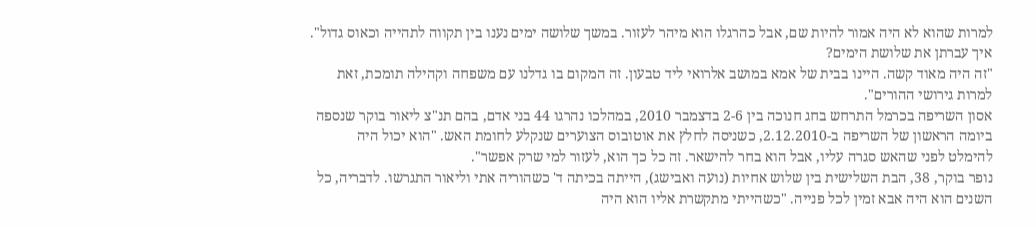למרות שהוא לא היה אמור להיות שם, אבל כהרגלו הוא מיהר לעזור. במשך שלושה ימים נענו בין תקווה לתהייה וכאוס גדול".
איך עברתן את שלושת הימים?
"זה היה מאוד קשה. היינו בבית של אמא במושב אלרואי ליד טבעון. זה המקום בו גדלנו עם משפחה וקהילה תומכת, זאת למרות גירושי ההורים".
אסון השריפה בכרמל התרחש בחג חנוכה בין 2-6 בדצמבר 2010, במהלכו נהרגו 44 בני אדם, בהם תנ"צ ליאור בוקר שנספה ביומה הראשון של השריפה ב-2.12.2010, כשניסה לחלץ את אוטובוס הצוערים שנקלע לחומת האש. "הוא יכול היה להימלט לפני שהאש סגרה עליו, אבל הוא בחר להישאר. זה כל כך הוא, לעזור למי שרק אפשר".
נופר בוקר, 38, הבת השלישית בין שלוש אחיות (נועה ואבישג), הייתה בכיתה ד' כשהוריה אתי וליאור התגרשו. לדבריה, כל השנים הוא היה אבא זמין לכל פנייה. "כשהייתי מתקשרת אליו הוא היה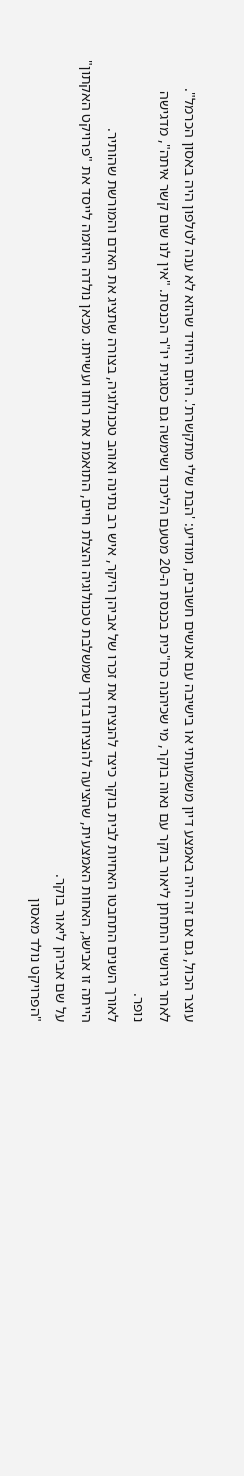עוצר הכול, גם אם זה היה באמצע דיון משמעותי או בישיבה עם אנשים חשובים, ומודיע: 'הבת שלי מתקשרת'. היום היחיד שהוא לא ענה לטלפון היה באסון הכרמל".
לאחר גירושיו התחתן ליאור בוקר עם נאוה בוקר, מי שכיהנה כח"כית בכנסת ה-20 מטעם הליכוד ושימשה גם כסגנית יו"ר הכנסת. "אין לנו שום קשר איתה", מדגישה נופר.
לאורך השנים התחבטו האחיות לבית בוקר כיצד להנציח את זכרו של אביהן היקר, איש רב נתינה ואוהב טכנולוגיה, בצורה שתציג את האדם והמורשת שהותיר.
הייתה זו אבישג, האחות האמצעית, שהציעה להנציחו בדרך שמשלבת טכנולוגיה והצלת חיים, התואמת את רוחו ועשייתו. מכאן נולדה היוזמה לייסד את "פרויקט האקתון" על שם אביהן ליאור בוקר.
"הפרויקט נולד מאסון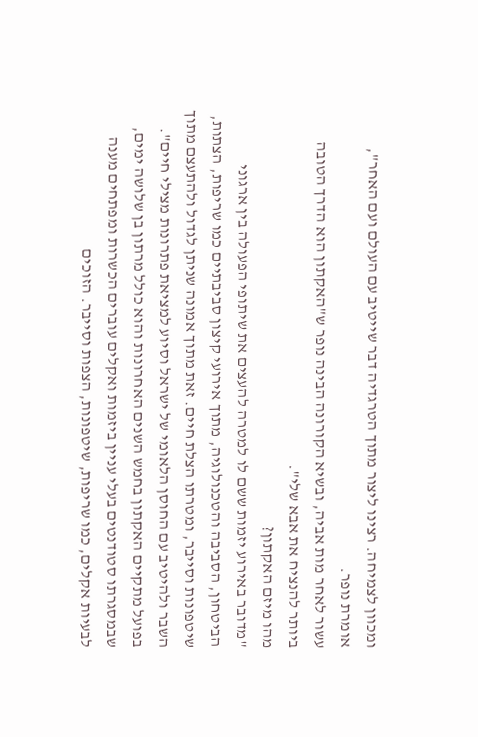ומכוון לצמיחה. רצינו ליצור מתוך הטרגדיה דבר שייטיב עם העולם ועם האחר", אומרת נופר.
עשור לאחר מות אביה, ובשיא הקורונה הבינה נופר ש"האקתון הוא הדרך הטובה ביותר להנציח את אבא שלי".
מהו מיזם האקתון?
"מדובר באירוע יזמות ששם לו למטרה להעצים את שיתופי הפעולה בין ארגוני הביטחון, הסביבה והטכנולוגיה, מתוך אירועי קיצון סביבתיים כמו שריפות, הצתות, שיטפונות וסייבר, ומטרתו הצלת חיים. זאת מתוך אמונה שניתן לגדול ולהתעצם מתוך השבר ולהיטיב עם החוסן הלאומי של ישראל וסיוע למציאת פתרונות מצילי חיים".
בפועל מתקיים האקתון בחמש השנים האחרונות והוא כולל מרתון בן שלושה ימים, שבמסגרתו סטודנטים בעלי עניין ביזמות ואקלים עוברים הכשרות ומפתחים מענה לבעיות אקלים, כמו שריפות, שיטפונות, הצפות וסייבר. הזוכים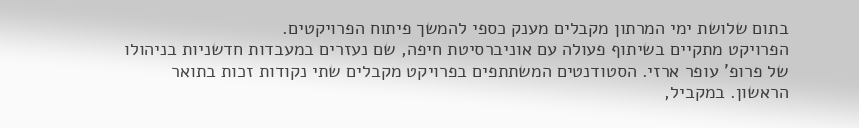בתום שלושת ימי המרתון מקבלים מענק כספי להמשך פיתוח הפרויקטים.
הפרויקט מתקיים בשיתוף פעולה עם אוניברסיטת חיפה, שם נעזרים במעבדות חדשניות בניהולו של פרופ' עופר ארזי. הסטודנטים המשתתפים בפרויקט מקבלים שתי נקודות זכות בתואר הראשון. במקביל,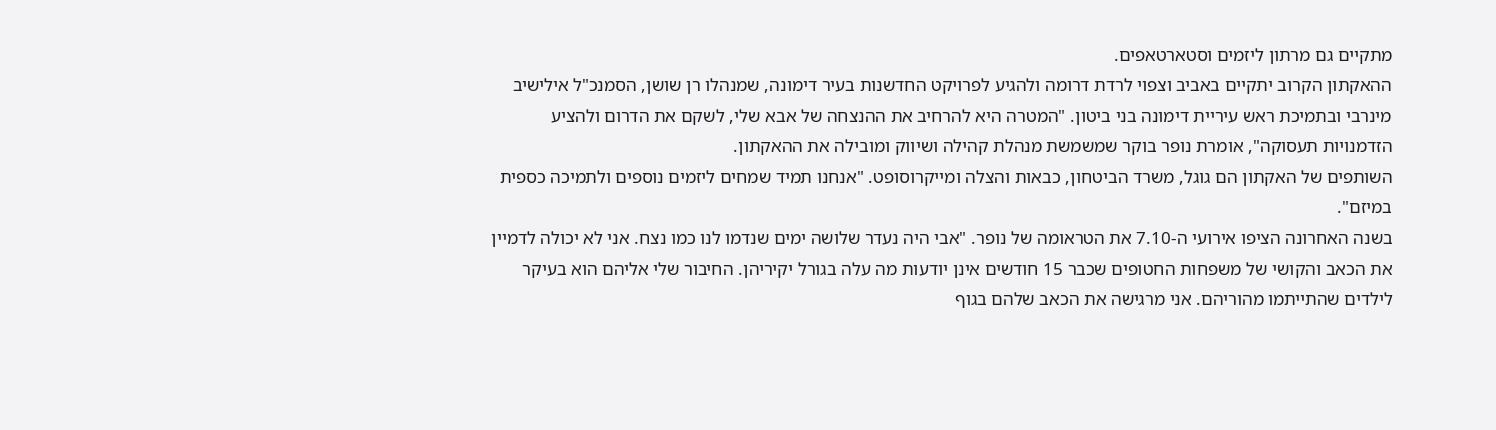מתקיים גם מרתון ליזמים וסטארטאפים.
ההאקתון הקרוב יתקיים באביב וצפוי לרדת דרומה ולהגיע לפרויקט החדשנות בעיר דימונה, שמנהלו רן שושן, הסמנכ"ל אילישיב מינרבי ובתמיכת ראש עיריית דימונה בני ביטון. "המטרה היא להרחיב את ההנצחה של אבא שלי, לשקם את הדרום ולהציע הזדמנויות תעסוקה", אומרת נופר בוקר שמשמשת מנהלת קהילה ושיווק ומובילה את ההאקתון.
השותפים של האקתון הם גוגל, משרד הביטחון, כבאות והצלה ומייקרוסופט. "אנחנו תמיד שמחים ליזמים נוספים ולתמיכה כספית במיזם".
בשנה האחרונה הציפו אירועי ה-7.10 את הטראומה של נופר. "אבי היה נעדר שלושה ימים שנדמו לנו כמו נצח. אני לא יכולה לדמיין את הכאב והקושי של משפחות החטופים שכבר 15 חודשים אינן יודעות מה עלה בגורל יקיריהן. החיבור שלי אליהם הוא בעיקר לילדים שהתייתמו מהוריהם. אני מרגישה את הכאב שלהם בגוף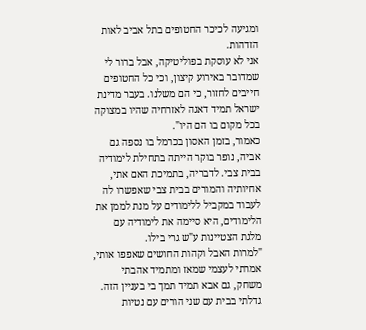ומגיעה לכיכר החטופים בתל אביב לאות הזדהות.
אני לא עוסקת בפוליטיקה, אבל ברור לי שמדובר באירוע קיצון, וכי כל החטופים חייבים לחזור, כי הם משלנו. בעבר מדינת ישראל תמיד דאגה לאזרחיה שהיו במצוקה בכל מקום בו הם היו".
כאמור, בזמן האסון בכרמל בו נספה גם אביה, נופר בוקר הייתה בתחילת לימודיה בבית צבי. לדבריה, בתמיכת האם אתי, אחיותיה והמורים בבית צבי שאפשרו לה לעבוד במקביל ללימודים על מנת לממן את הלימודים, היא סיימה את לימודיה עם מלגת הצטיינות ע"ש גרי בילו.
"למרות האבל וקהות החושים שאפפו אותי, אמרתי לעצמי שמאז ומתמיד אהבתי משחק, גם אבא תמיד תמך בי בעניין הזה. גדלתי בבית עם שני הורים עם נטיות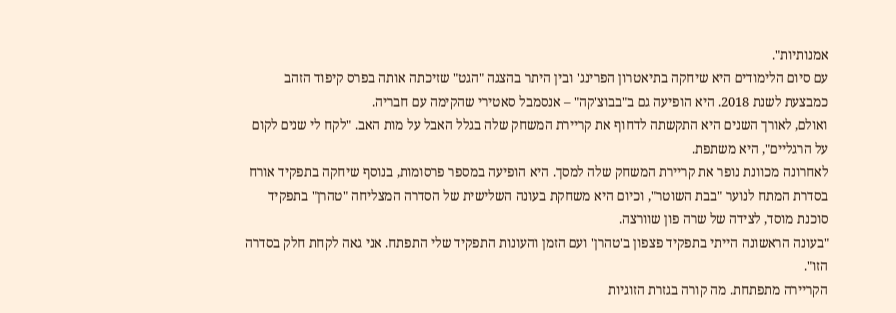אמנותיות".
עם סיום הלימודים היא שיחקה בתיאטרון הפרינג' ובין היתר בהצגה "הגט" שזיכתה אותה בפרס קיפוד הזהב כמבצעת לשנת 2018. היא הופיעה גם ב"בבוצ'קה" – אנסמבל סאטירי שהקימה עם חבריה.
ואולם, לאורך השנים היא התקשתה לדחוף את קריירת המשחק שלה בגלל האבל על מות האב. "לקח לי שנים לקום על הרגליים", היא משתפת.
לאחרונה מכוונת נופר את קריירת המשחק שלה למסך. היא הופיעה במספר פרסומות, בנוסף שיחקה בתפקיד אורח בסדרת המתח לנוער "בבת השוטר", וכיום היא משחקת בעונה השלישית של הסדרה המצליחה "טהרן" בתפקיד סוכנת מוסד, לצידה של שרה פון שוורצה.
"בעונה הראשונה הייתי בתפקיד פצפון ב'טהרן' ועם הזמן והעונות התפקיד שלי התפתח. אני גאה לקחת חלק בסדרה הזו".
הקריירה מתפתחת. מה קורה בגזרת הזוגיות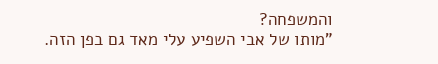והמשפחה?
"מותו של אבי השפיע עלי מאד גם בפן הזה.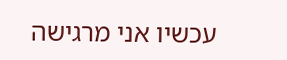עכשיו אני מרגישה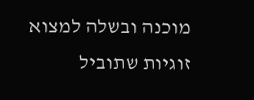מוכנה ובשלה למצוא זוגיות שתוביל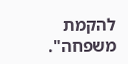להקמת משפחה".